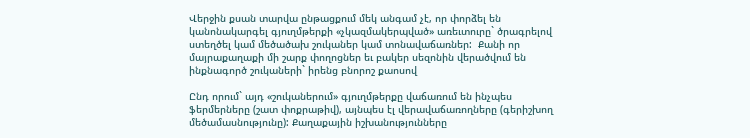Վերջին քսան տարվա ընթացքում մեկ անգամ չէ, որ փորձել են կանոնակարգել գյուղմթերքի «չկազմակերպված» առեւտուրը` ծրագրելով ստեղծել կամ մեծածախ շուկաներ կամ տոնավաճառներ:  Քանի որ մայրաքաղաքի մի շարք փողոցներ եւ բակեր սեզոնին վերածվում են ինքնագործ շուկաների` իրենց բնորոշ քաոսով

Ընդ որում` այդ «շուկաներում» գյուղմթերքը վաճառում են ինչպես ֆերմերները (շատ փոքրաթիվ), այնպես էլ վերավաճառողները (գերիշխող մեծամասնությունը): Քաղաքային իշխանությունները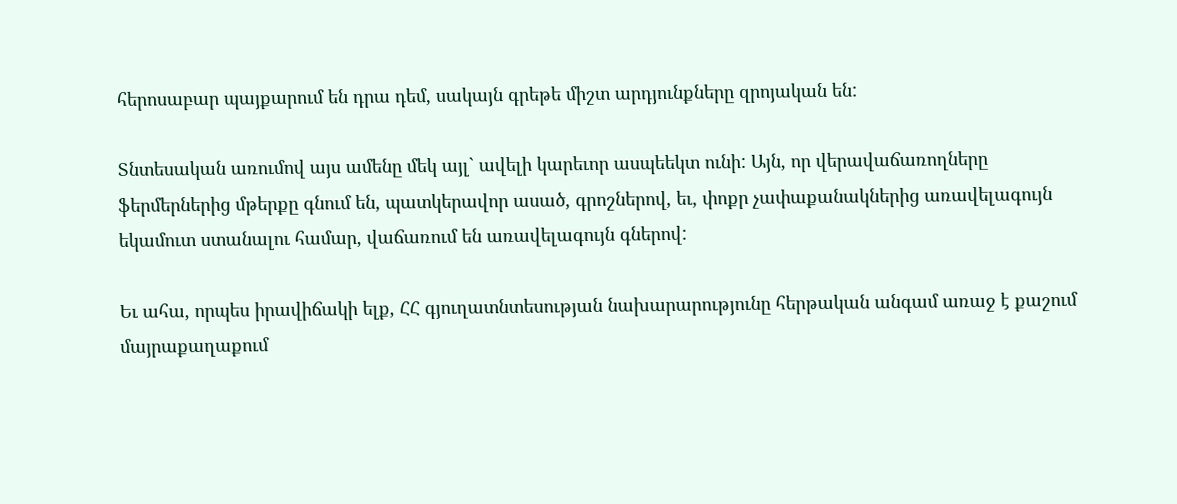հերոսաբար պայքարում են դրա դեմ, սակայն գրեթե միշտ արդյունքները զրոյական են:

Տնտեսական առումով այս ամենը մեկ այլ` ավելի կարեւոր ասպեեկտ ունի: Այն, որ վերավաճառողները ֆերմերներից մթերքը գնում են, պատկերավոր ասած, գրոշներով, եւ, փոքր չափաքանակներից առավելագույն եկամուտ ստանալու համար, վաճառում են առավելագույն գներով:

Եւ ահա, որպես իրավիճակի ելք, ՀՀ գյուղատնտեսության նախարարությունը հերթական անգամ առաջ է քաշում մայրաքաղաքում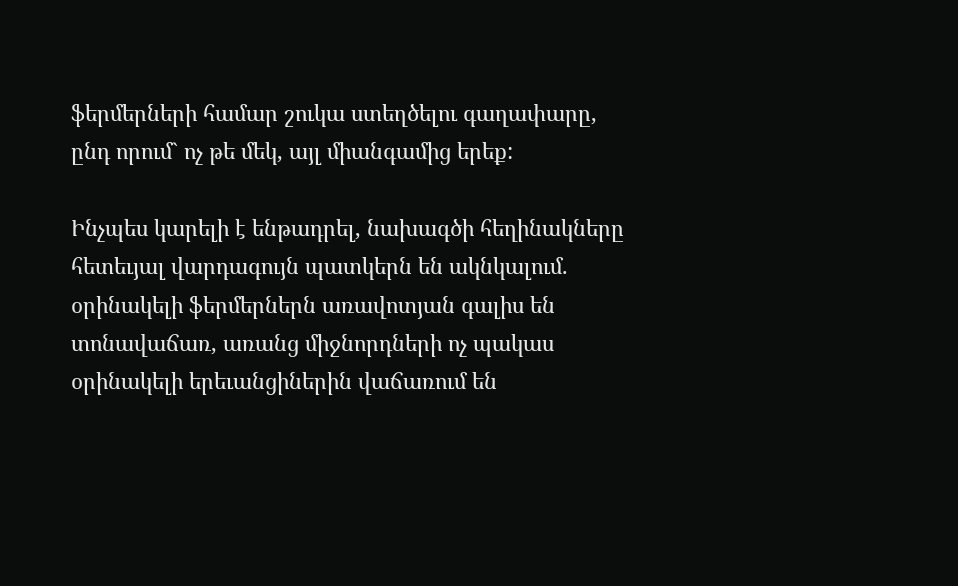ֆերմերների համար շուկա ստեղծելու գաղափարը, ընդ որում` ոչ թե մեկ, այլ միանգամից երեք:

Ինչպես կարելի է ենթադրել, նախագծի հեղինակները հետեւյալ վարդագույն պատկերն են ակնկալում. օրինակելի ֆերմերներն առավոտյան գալիս են տոնավաճառ, առանց միջնորդների ոչ պակաս օրինակելի երեւանցիներին վաճառում են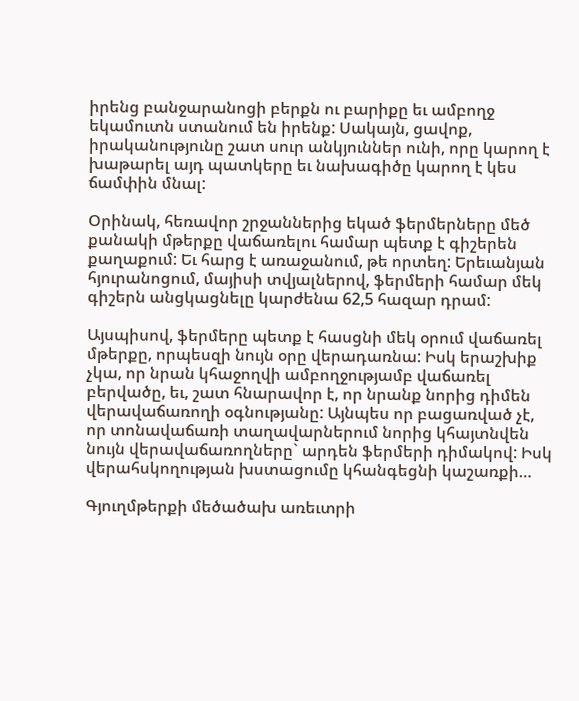իրենց բանջարանոցի բերքն ու բարիքը եւ ամբողջ եկամուտն ստանում են իրենք: Սակայն, ցավոք, իրականությունը շատ սուր անկյուններ ունի, որը կարող է խաթարել այդ պատկերը եւ նախագիծը կարող է կես ճամփին մնալ:

Օրինակ, հեռավոր շրջաններից եկած ֆերմերները մեծ  քանակի մթերքը վաճառելու համար պետք է գիշերեն քաղաքում: Եւ հարց է առաջանում, թե որտեղ: Երեւանյան հյուրանոցում, մայիսի տվյալներով, ֆերմերի համար մեկ գիշերն անցկացնելը կարժենա 62,5 հազար դրամ:

Այսպիսով, ֆերմերը պետք է հասցնի մեկ օրում վաճառել մթերքը, որպեսզի նույն օրը վերադառնա: Իսկ երաշխիք չկա, որ նրան կհաջողվի ամբողջությամբ վաճառել բերվածը, եւ, շատ հնարավոր է, որ նրանք նորից դիմեն վերավաճառողի օգնությանը: Այնպես որ բացառված չէ, որ տոնավաճառի տաղավարներում նորից կհայտնվեն նույն վերավաճառողները` արդեն ֆերմերի դիմակով: Իսկ վերահսկողության խստացումը կհանգեցնի կաշառքի…

Գյուղմթերքի մեծածախ առեւտրի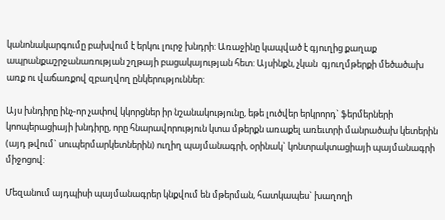կանոնակարգումը բախվում է երկու լուրջ խնդրի: Առաջինը կապված է գյուղից քաղաք ապրանքաշրջանառության շղթայի բացակայության հետ: Այսինքն, չկան  գյուղմթերքի մեծածախ առք ու վաճառքով զբաղվող ընկերություններ:

Այս խնդիրը ինչ-որ չափով կկորցներ իր նշանակությունը, եթե լուծվեր երկրորդ` ֆերմերների կոոպերացիայի խնդիրը, որը հնարավորություն կտա մթերքն առաքել առեւտրի մանրածախ կետերին (այդ թվում` սուպերմարկետներին) ուղիղ պայմանագրի, օրինակ` կոնտրակտացիայի պայմանագրի միջոցով:

Մեզանում այդպիսի պայմանագրեր կնքվում են մթերման, հատկապես` խաղողի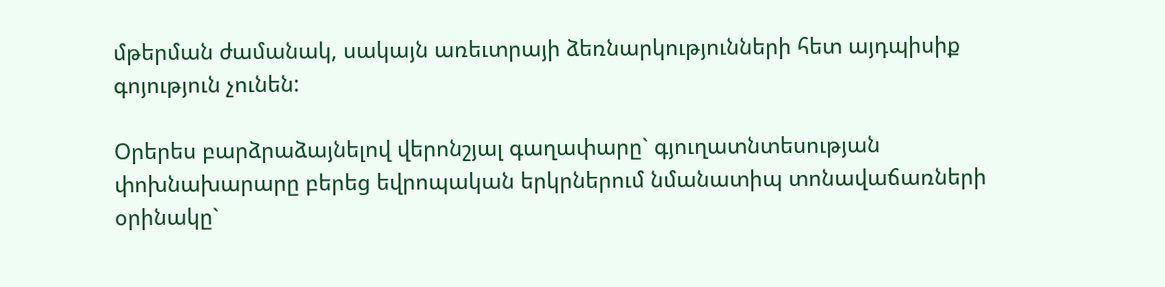մթերման ժամանակ, սակայն առեւտրայի ձեռնարկությունների հետ այդպիսիք գոյություն չունեն:

Օրերես բարձրաձայնելով վերոնշյալ գաղափարը` գյուղատնտեսության փոխնախարարը բերեց եվրոպական երկրներում նմանատիպ տոնավաճառների օրինակը`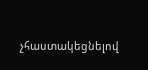չհաստակեցնելով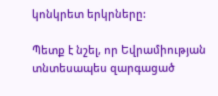կոնկրետ երկրները:

Պետք է նշել, որ Եվրամիության տնտեսապես զարգացած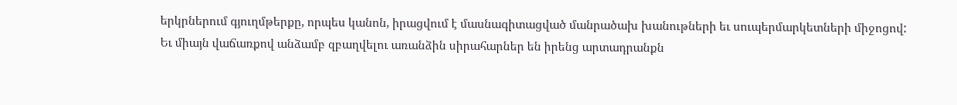երկրներում գյուղմթերքը, որպես կանոն, իրացվում է մասնագիտացված մանրածախ խանութների եւ սուպերմարկետների միջոցով:  Եւ միայն վաճառքով անձամբ զբաղվելու առանձին սիրահարներ են իրենց արտադրանքն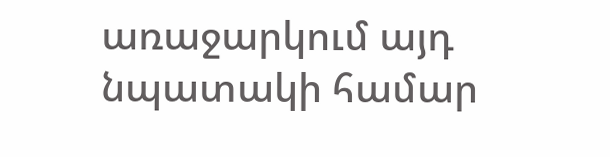առաջարկում այդ նպատակի համար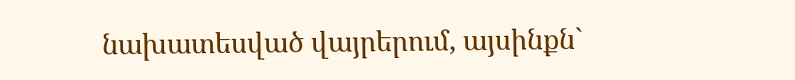նախատեսված վայրերում, այսինքն`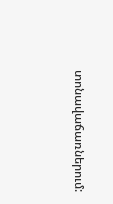տոնավաճառներում: